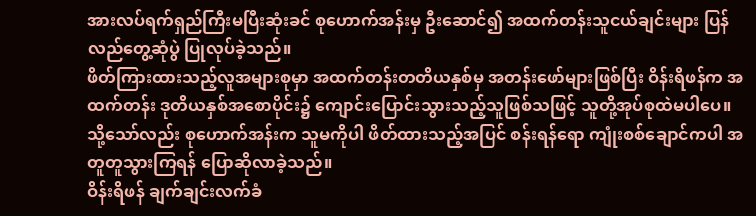အားလပ်ရက်ရှည်ကြီးမပြီးဆုံးခင် စုဟောက်အန်းမှ ဦးဆောင်၍ အထက်တန်းသူငယ်ချင်းများ ပြန်လည်တွေ့ဆုံပွဲ ပြုလုပ်ခဲ့သည်။
ဖိတ်ကြားထားသည့်လူအများစုမှာ အထက်တန်းတတိယနှစ်မှ အတန်းဖော်များဖြစ်ပြီး ဝိန်းရိဖန်က အထက်တန်း ဒုတိယနှစ်အစောပိုင်း၌ ကျောင်းပြောင်းသွားသည့်သူဖြစ်သဖြင့် သူတို့အုပ်စုထဲမပါပေ။ သို့သော်လည်း စုဟောက်အန်းက သူမကိုပါ ဖိတ်ထားသည့်အပြင် စန်းရန်ရော ကျုံးစစ်ချောင်ကပါ အတူတူသွားကြရန် ပြောဆိုလာခဲ့သည်။
ဝိန်းရိဖန် ချက်ချင်းလက်ခံ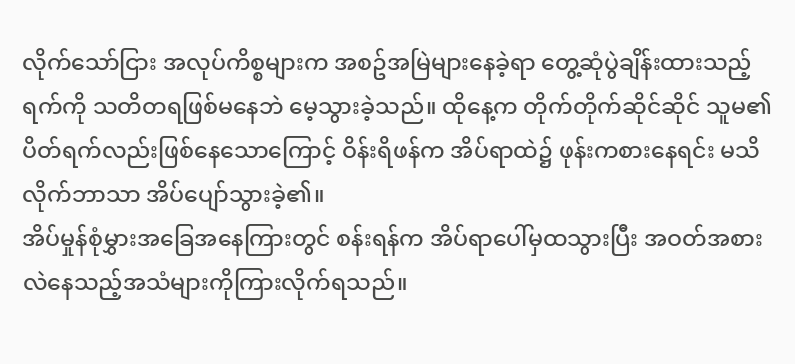လိုက်သော်ငြား အလုပ်ကိစ္စများက အစဥ်အမြဲများနေခဲ့ရာ တွေ့ဆုံပွဲချိန်းထားသည့်ရက်ကို သတိတရဖြစ်မနေဘဲ မေ့သွားခဲ့သည်။ ထိုနေ့က တိုက်တိုက်ဆိုင်ဆိုင် သူမ၏ပိတ်ရက်လည်းဖြစ်နေသောကြောင့် ဝိန်းရိဖန်က အိပ်ရာထဲ၌ ဖုန်းကစားနေရင်း မသိလိုက်ဘာသာ အိပ်ပျော်သွားခဲ့၏။
အိပ်မှုန်စုံမွှားအခြေအနေကြားတွင် စန်းရန်က အိပ်ရာပေါ်မှထသွားပြီး အဝတ်အစားလဲနေသည့်အသံများကိုကြားလိုက်ရသည်။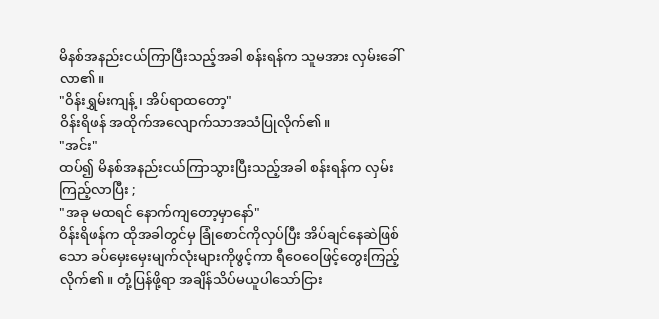မိနစ်အနည်းငယ်ကြာပြီးသည့်အခါ စန်းရန်က သူမအား လှမ်းခေါ်လာ၏။
"ဝိန်းရွှမ်းကျန့် ၊ အိပ်ရာထတော့"
ဝိန်းရိဖန် အထိုက်အလျောက်သာအသံပြုလိုက်၏။
"အင်း"
ထပ်၍ မိနစ်အနည်းငယ်ကြာသွားပြီးသည့်အခါ စန်းရန်က လှမ်းကြည့်လာပြီး ;
"အခု မထရင် နောက်ကျတော့မှာနော်"
ဝိန်းရိဖန်က ထိုအခါတွင်မှ ခြုံစောင်ကိုလှပ်ပြီး အိပ်ချင်နေဆဲဖြစ်သော ခပ်မှေးမှေးမျက်လုံးများကိုဖွင့်ကာ ရီဝေဝေဖြင့်တွေးကြည့်လိုက်၏။ တုံ့ပြန်ဖို့ရာ အချိန်သိပ်မယူပါသော်ငြား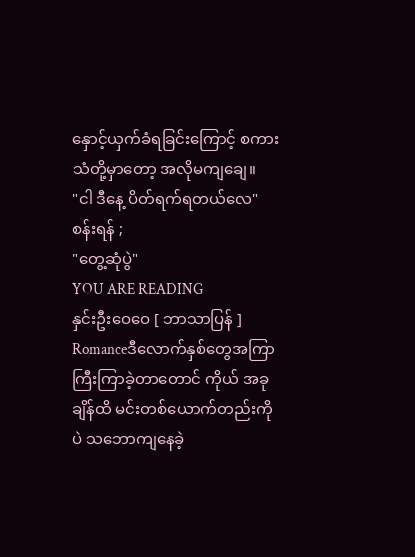နှောင့်ယှက်ခံရခြင်းကြောင့် စကားသံတို့မှာတော့ အလိုမကျချေ။
"ငါ ဒီနေ့ ပိတ်ရက်ရတယ်လေ"
စန်းရန် ;
"တွေ့ဆုံပွဲ"
YOU ARE READING
နှင်းဦးဝေဝေ [ ဘာသာပြန် ]
Romanceဒီလောက်နှစ်တွေအကြာကြီးကြာခဲ့တာတောင် ကိုယ် အခုချိန်ထိ မင်းတစ်ယောက်တည်းကိုပဲ သဘောကျနေခဲ့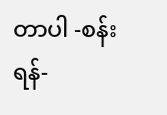တာပါ -စန်းရန်-